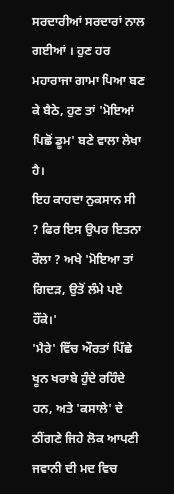ਸਰਦਾਰੀਆਂ ਸਰਦਾਰਾਂ ਨਾਲ ਗਈਆਂ । ਹੁਣ ਹਰ ਮਹਾਰਾਜਾ ਗਾਮਾ ਪਿਆ ਬਣ ਕੇ ਬੈਠੇ, ਹੁਣ ਤਾਂ 'ਮੋਇਆਂ ਪਿਛੋਂ ਡੂਮ' ਬਣੇ ਵਾਲਾ ਲੇਖਾ ਹੈ।
ਇਹ ਕਾਹਦਾ ਨੁਕਸਾਨ ਸੀ ? ਫਿਰ ਇਸ ਉਪਰ ਇਤਨਾ ਰੌਲਾ ? ਅਖੇ 'ਮੋਇਆ ਤਾਂ ਗਿਦੜ, ਉਤੋਂ ਲੰਮੇ ਪਏ ਹੌਂਕੇ।'
'ਮੈਰੇ' ਵਿੱਚ ਔਰਤਾਂ ਪਿੱਛੇ ਖੂਨ ਖਰਾਬੇ ਹੁੰਦੇ ਰਹਿੰਦੇ ਹਨ, ਅਤੇ 'ਕਸਾਲੇ' ਦੇ ਠੀਂਗਣੇ ਜਿਹੇ ਲੋਕ ਆਪਣੀ ਜਵਾਨੀ ਦੀ ਮਦ ਵਿਚ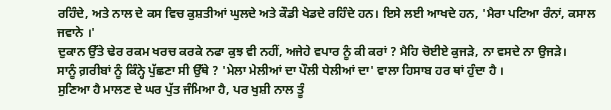ਰਹਿੰਦੇ, ਅਤੇ ਨਾਲ ਦੇ ਕਸ ਵਿਚ ਕੁਸ਼ਤੀਆਂ ਘੁਲਦੇ ਅਤੇ ਕੌਡੀ ਖੇਡਦੇ ਰਹਿੰਦੇ ਹਨ। ਇਸੇ ਲਈ ਆਖਦੇ ਹਨ, 'ਮੈਰਾ ਪਟਿਆ ਰੰਨਾਂ, ਕਸਾਲ ਜਵਾਨੇ ।'
ਦੁਕਾਨ ਉੱਤੇ ਢੇਰ ਰਕਮ ਖਰਚ ਕਰਕੇ ਨਫਾ ਕੁਝ ਵੀ ਨਹੀਂ, ਅਜੇਹੇ ਵਪਾਰ ਨੂੰ ਕੀ ਕਰਾਂ ? ਮੈਹਿ ਚੋਈਏ ਕੁਜੜੇ, ਨਾ ਵਸਦੇ ਨਾ ਉਜੜੇ।
ਸਾਨੂੰ ਗ਼ਰੀਬਾਂ ਨੂੰ ਕਿੰਨ੍ਹੇ ਪੁੱਛਣਾ ਸੀ ਉੱਥੇ ? 'ਮੇਲਾ ਮੇਲੀਆਂ ਦਾ ਪੌਲੀ ਧੇਲੀਆਂ ਦਾ' ਵਾਲਾ ਹਿਸਾਬ ਹਰ ਥਾਂ ਹੁੰਦਾ ਹੈ ।
ਸੁਣਿਆ ਹੈ ਮਾਲਣ ਦੇ ਘਰ ਪੁੱਤ ਜੰਮਿਆ ਹੈ, ਪਰ ਖੁਸ਼ੀ ਨਾਲ ਤੂੰ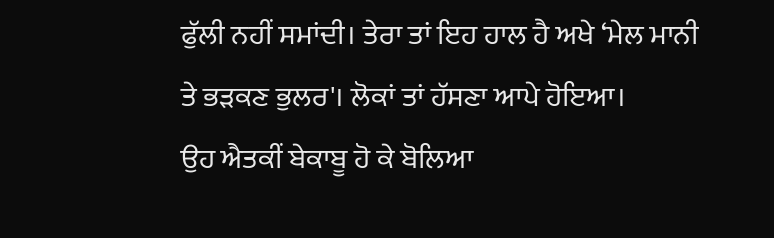ਫੁੱਲੀ ਨਹੀਂ ਸਮਾਂਦੀ। ਤੇਰਾ ਤਾਂ ਇਹ ਹਾਲ ਹੈ ਅਖੇ ‘ਮੇਲ ਮਾਨੀ ਤੇ ਭੜਕਣ ਭੁਲਰ'। ਲੋਕਾਂ ਤਾਂ ਹੱਸਣਾ ਆਪੇ ਹੋਇਆ।
ਉਹ ਐਤਕੀਂ ਬੇਕਾਬੂ ਹੋ ਕੇ ਬੋਲਿਆ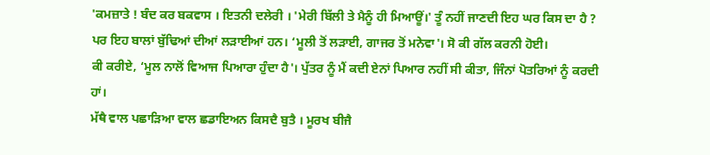'ਕਮਜ਼ਾਤੇ ! ਬੰਦ ਕਰ ਬਕਵਾਸ । ਇਤਨੀ ਦਲੇਰੀ । 'ਮੇਰੀ ਬਿੱਲੀ ਤੇ ਮੈਨੂੰ ਹੀ ਮਿਆਊਂ।' ਤੂੰ ਨਹੀਂ ਜਾਣਦੀ ਇਹ ਘਰ ਕਿਸ ਦਾ ਹੈ ?
ਪਰ ਇਹ ਬਾਲਾਂ ਬੁੱਢਿਆਂ ਦੀਆਂ ਲੜਾਈਆਂ ਹਨ। ‘ਮੂਲੀ ਤੋਂ ਲੜਾਈ, ਗਾਜਰ ਤੋਂ ਮਨੇਵਾ'। ਸੋ ਕੀ ਗੱਲ ਕਰਨੀ ਹੋਈ।
ਕੀ ਕਰੀਏ, ‘ਮੂਲ ਨਾਲੋਂ ਵਿਆਜ ਪਿਆਰਾ ਹੁੰਦਾ ਹੈ'। ਪੁੱਤਰ ਨੂੰ ਮੈਂ ਕਦੀ ਏਨਾਂ ਪਿਆਰ ਨਹੀਂ ਸੀ ਕੀਤਾ, ਜਿੰਨਾਂ ਪੋਤਰਿਆਂ ਨੂੰ ਕਰਦੀ ਹਾਂ।
ਮੱਥੈ ਵਾਲ ਪਛਾੜਿਆ ਵਾਲ ਛਡਾਇਅਨ ਕਿਸਦੈ ਬੁਤੈ । ਮੂਰਖ ਬੀਜੈ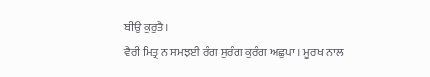ਬੀਉ ਕੁਰੁਤੈ।
ਵੈਰੀ ਮਿਤ੍ਰ ਨ ਸਮਝਈ ਰੰਗ ਸੁਰੰਗ ਕੁਰੰਗ ਅਛੁਪਾ । ਮੂਰਖ ਨਾਲ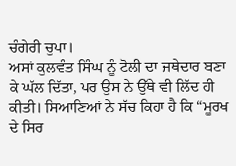ਚੰਗੇਰੀ ਚੁਪਾ।
ਅਸਾਂ ਕੁਲਵੰਤ ਸਿੰਘ ਨੂੰ ਟੋਲੀ ਦਾ ਜਥੇਦਾਰ ਬਣਾ ਕੇ ਘੱਲ ਦਿੱਤਾ, ਪਰ ਉਸ ਨੇ ਉੱਥੇ ਵੀ ਲਿੱਦ ਹੀ ਕੀਤੀ। ਸਿਆਣਿਆਂ ਨੇ ਸੱਚ ਕਿਹਾ ਹੈ ਕਿ “ਮੂਰਖ ਦੇ ਸਿਰ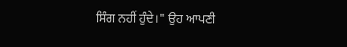ਸਿੰਗ ਨਹੀਂ ਹੁੰਦੇ।" ਉਹ ਆਪਣੀ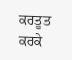ਕਰਤੂਤ ਕਰਕੇ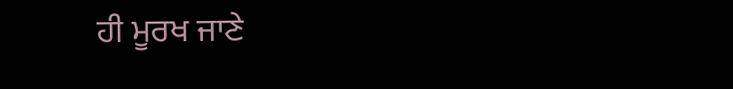ਹੀ ਮੂਰਖ ਜਾਣੇ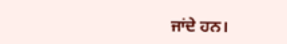ਜਾਂਦੇ ਹਨ।